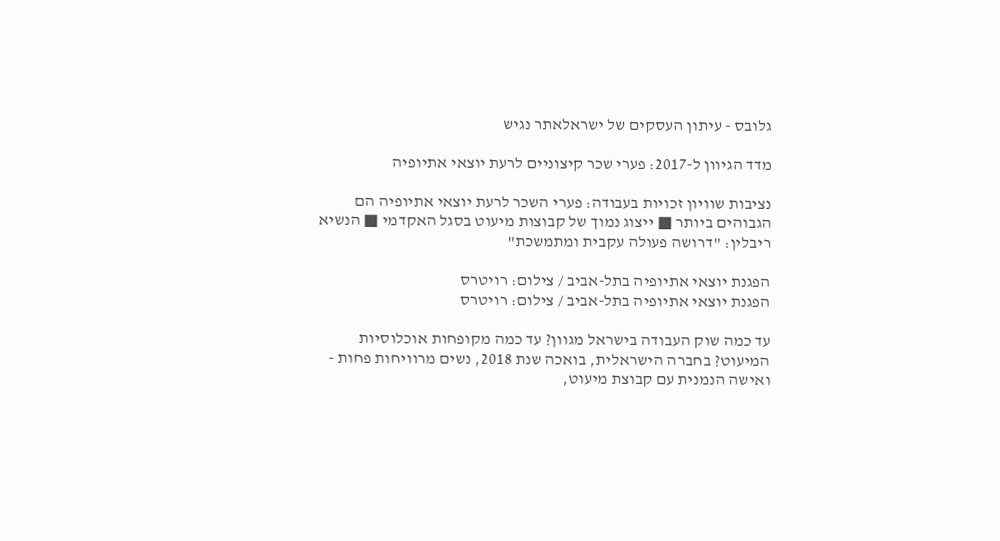גלובס - עיתון העסקים של ישראלאתר נגיש

מדד הגיוון ל-2017: פערי שכר קיצוניים לרעת יוצאי אתיופיה

נציבות שוויון זכויות בעבודה: פערי השכר לרעת יוצאי אתיופיה הם הגבוהים ביותר ■ ייצוג נמוך של קבוצות מיעוט בסגל האקדמי ■ הנשיא ריבלין: "דרושה פעולה עקבית ומתמשכת"

הפגנת יוצאי אתיופיה בתל-אביב / צילום: רויטרס
הפגנת יוצאי אתיופיה בתל-אביב / צילום: רויטרס

עד כמה שוק העבודה בישראל מגוון? עד כמה מקופחות אוכלוסיות המיעוט? בחברה הישראלית, בואכה שנת 2018, נשים מרוויחות פחות - ואישה הנמנית עם קבוצת מיעוט,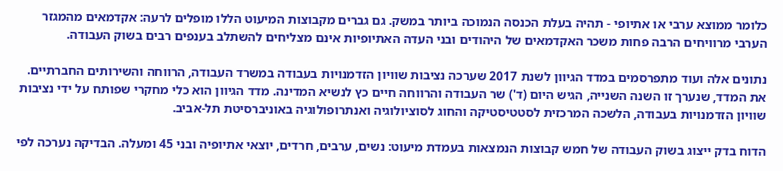כלומר ממוצא ערבי או אתיופי - תהיה בעלת הכנסה הנמוכה ביותר במשק. גם גברים מקבוצות המיעוט הללו מופלים לרעה: אקדמאים מהמגזר הערבי מרוויחים הרבה פחות משכר האקדמאים של היהודים ובני העדה האתיופיות אינם מצליחים להשתלב בענפים רבים בשוק העבודה.

נתונים אלה ועוד מתפרסמים במדד הגיוון לשנת 2017 שערכה נציבות שוויון הזדמנויות בעבודה במשרד העבודה, הרווחה והשירותים החברתיים. את המדד, שנערך זו השנה השנייה, הגיש היום (ד') שר העבודה והרווחה חיים כץ לנשיא המדינה. מדד הגיוון הוא כלי מחקרי שפותח על ידי נציבות שוויון הזדמנויות בעבודה, הלשכה המרכזית לסטטיסטיקה והחוג לסוציולוגיה ואנתרופולוגיה באוניברסיטת תל-אביב.

הדוח בדק ייצוג בשוק העבודה של חמש קבוצות הנמצאות בעמדת מיעוט: נשים, ערבים, חרדים, יוצאי אתיופיה ובני 45 ומעלה. הבדיקה נערכה לפי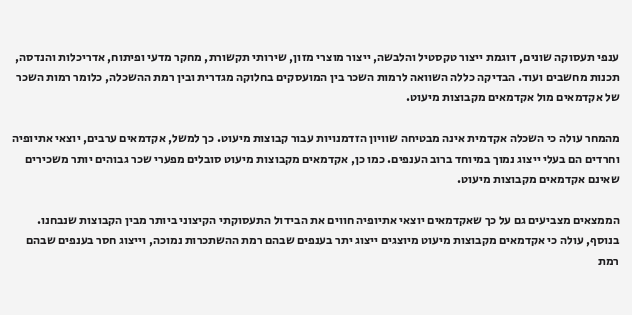ענפי תעסוקה שונים, דוגמת ייצור טקסטיל והלבשה, ייצור מוצרי מזון, שירותי תקשורת, מחקר מדעי ופיתוח, אדריכלות והנדסה, תכנות מחשבים ועוד. הבדיקה כללה השוואה לרמות השכר בין המועסקים בחלוקה מגדרית ובין רמת ההשכלה, כלומר רמות השכר של אקדמאים מול אקדמאים מקבוצות מיעוט.

מהמחר עולה כי השכלה אקדמית אינה מבטיחה שוויון הזדמנויות עבור קבוצות מיעוט. כך למשל, אקדמאים ערבים, יוצאי אתיופיה וחרדים הם בעלי ייצוג נמוך במיוחד ברוב הענפים. כמו כן, אקדמאים מקבוצות מיעוט סובלים מפערי שכר גבוהים יותר משכירים שאינם אקדמאים מקבוצות מיעוט.

הממצאים מצביעים גם על כך שאקדמאים יוצאי אתיופיה חווים את הבידול התעסוקתי הקיצוני ביותר מבין הקבוצות שנבחנו. בנוסף, עולה כי אקדמאים מקבוצות מיעוט מיוצגים ייצוג יתר בענפים שבהם רמת ההשתכרות נמוכה, וייצוג חסר בענפים שבהם רמת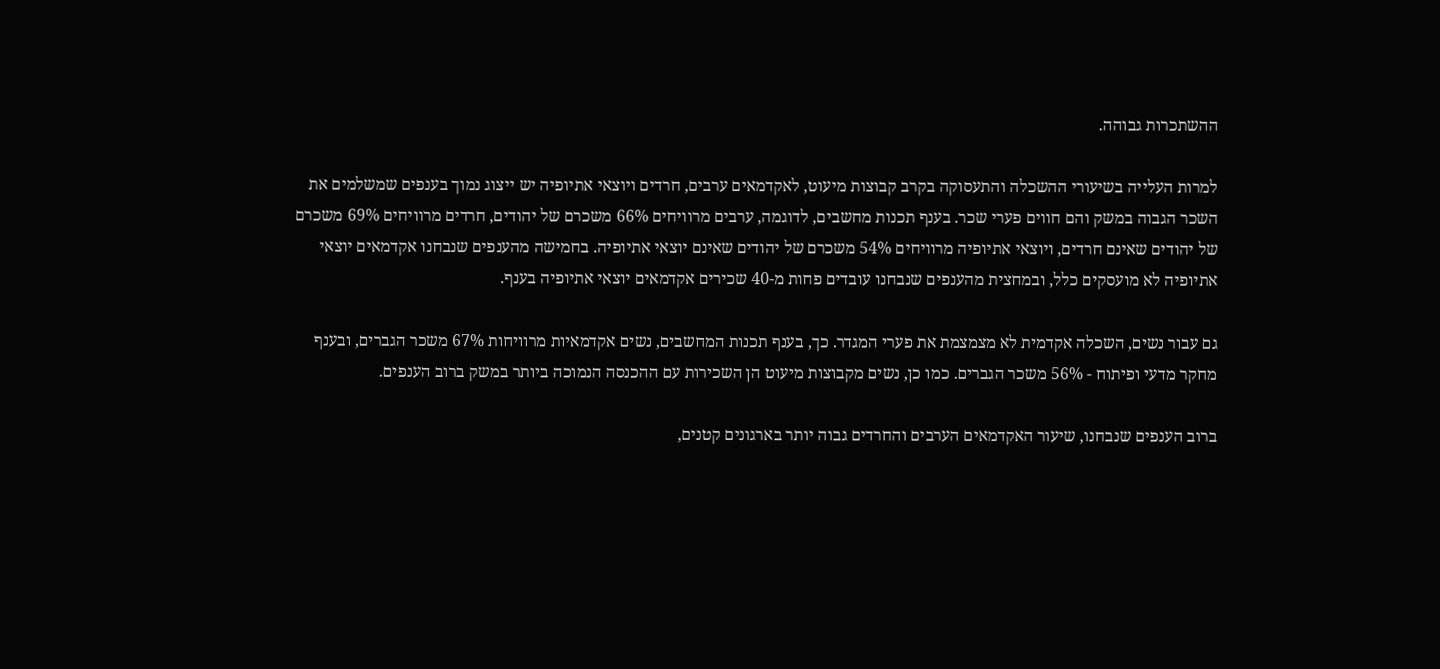ההשתכרות גבוהה.

למרות העלייה בשיעורי ההשכלה והתעסוקה בקרב קבוצות מיעוט, לאקדמאים ערבים, חרדים ויוצאי אתיופיה יש ייצוג נמוך בענפים שמשלמים את השכר הגבוה במשק והם חווים פערי שכר. בענף תכנות מחשבים, לדוגמה, ערבים מרוויחים 66% משכרם של יהודים, חרדים מרוויחים 69% משכרם של יהודים שאינם חרדים, ויוצאי אתיופיה מרוויחים 54% משכרם של יהודים שאינם יוצאי אתיופיה. בחמישה מהענפים שנבחנו אקדמאים יוצאי אתיופיה לא מועסקים כלל, ובמחצית מהענפים שנבחנו עובדים פחות מ-40 שכירים אקדמאים יוצאי אתיופיה בענף.

גם עבור נשים, השכלה אקדמית לא מצמצמת את פערי המגדר. כך, בענף תכנות המחשבים, נשים אקדמאיות מרוויחות 67% משכר הגברים, ובענף מחקר מדעי ופיתוח - 56% משכר הגברים. כמו כן, נשים מקבוצות מיעוט הן השכירות עם ההכנסה הנמוכה ביותר במשק ברוב הענפים.

ברוב הענפים שנבחנו, שיעור האקדמאים הערבים והחרדים גבוה יותר בארגונים קטנים,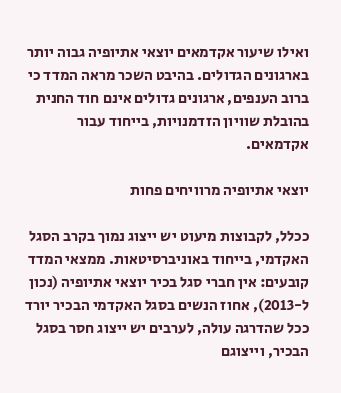ואילו שיעור אקדמאים יוצאי אתיופיה גבוה יותר בארגונים הגדולים. בהיבט השכר מראה המדד כי ברוב הענפים, ארגונים גדולים אינם חוד החנית בהובלת שוויון הזדמנויות, בייחוד עבור אקדמאים.

יוצאי אתיופיה מרוויחים פחות

ככלל, לקבוצות מיעוט יש ייצוג נמוך בקרב הסגל האקדמי, בייחוד באוניברסיטאות. ממצאי המדד קובעים: אין חברי סגל בכיר יוצאי אתיופיה (נכון ל-2013), אחוז הנשים בסגל האקדמי הבכיר יורד ככל שהדרגה עולה, לערבים יש ייצוג חסר בסגל הבכיר, וייצוגם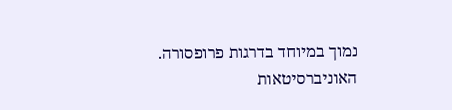נמוך במיוחד בדרגות פרופסורה. האוניברסיטאות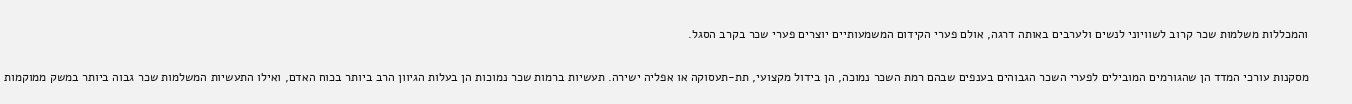והמכללות משלמות שכר קרוב לשוויוני לנשים ולערבים באותה דרגה, אולם פערי הקידום המשמעותיים יוצרים פערי שכר בקרב הסגל.

מסקנות עורכי המדד הן שהגורמים המובילים לפערי השכר הגבוהים בענפים שבהם רמת השכר נמוכה, הן בידול מקצועי, תת-תעסוקה או אפליה ישירה. תעשיות ברמות שכר נמוכות הן בעלות הגיוון הרב ביותר בכוח האדם, ואילו התעשיות המשלמות שכר גבוה ביותר במשק ממוקמות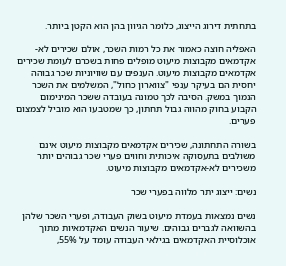בתחתית דירוג הייצוג, כלומר הגיוון בהן הוא הקטן ביותר.

האפליה חוצה כאמור את כל רמות השכר, אולם שכירים לא-אקדמאים מקבוצות מיעוט מופלים פחות בשכרם לעומת שכירים אקדמאים מקבוצות מיעוט. הענפים עם שוויוניות שכר גבוהה יחסית הם בעיקר ענפי "צווארון כחול", המשלמים את השכר הנמוך במשק. הסיבה לכך טמונה בעובדה ששכר המינימום הקבוע בחוק מהווה גבול תחתון, כך שמטבעו הוא מוביל לצמצום פערים.

בשורה התחתונה, שכירים אקדמאים מקבוצות מיעוט אינם משולבים בתעסוקה איכותית וחווים פערי שכר גבוהים יותר משכירים לא-אקדמאים מקבוצות מיעוט.

נשים: ייצוג יתר מלווה בפערי שכר

נשים נמצאות בעמדת מיעוט בשוק העבודה, ופערי השכר שלהן בהשוואה לגברים גבוהים. שיעור הנשים האקדמאיות מתוך אוכלוסיית האקדמאים בגילאי העבודה עומד על 55%,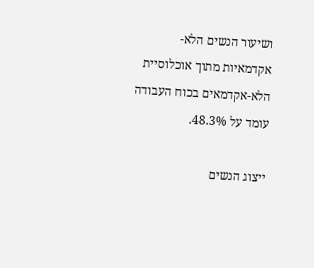ושיעור הנשים הלא-אקדמאיות מתוך אוכלוסיית הלא-אקדמאים בכוח העבודה עומד על 48.3%.

ייצוג הנשים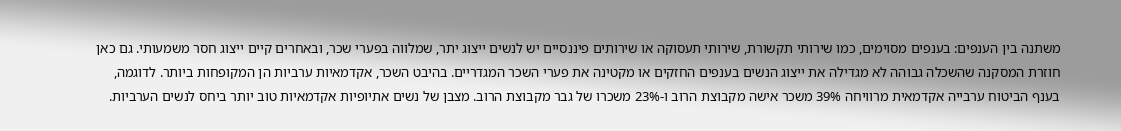משתנה בין הענפים: בענפים מסוימים, כמו שירותי תקשורת, שירותי תעסוקה או שירותים פיננסיים יש לנשים ייצוג יתר, שמלווה בפערי שכר, ובאחרים קיים ייצוג חסר משמעותי. גם כאן חוזרת המסקנה שהשכלה גבוהה לא מגדילה את ייצוג הנשים בענפים החזקים או מקטינה את פערי השכר המגדריים. בהיבט השכר, אקדמאיות ערביות הן המקופחות ביותר. לדוגמה, בענף הביטוח ערבייה אקדמאית מרוויחה 39% משכר אישה מקבוצת הרוב ו-23% משכרו של גבר מקבוצת הרוב. מצבן של נשים אתיופיות אקדמאיות טוב יותר ביחס לנשים הערביות.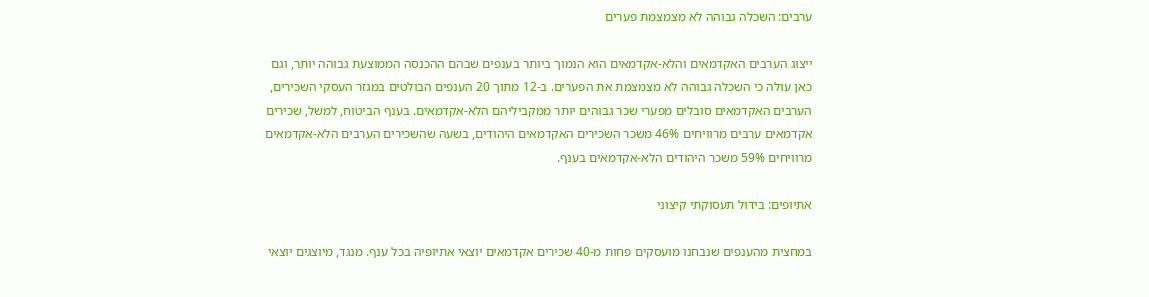ערבים: השכלה גבוהה לא מצמצמת פערים

ייצוג הערבים האקדמאים והלא-אקדמאים הוא הנמוך ביותר בענפים שבהם ההכנסה הממוצעת גבוהה יותר, וגם כאן עולה כי השכלה גבוהה לא מצמצמת את הפערים. ב-12 מתוך 20 הענפים הבולטים במגזר העסקי השכירים, הערבים האקדמאים סובלים מפערי שכר גבוהים יותר ממקביליהם הלא-אקדמאים. בענף הביטוח, למשל, שכירים אקדמאים ערבים מרוויחים 46% משכר השכירים האקדמאים היהודים, בשעה שהשכירים הערבים הלא-אקדמאים מרוויחים 59% משכר היהודים הלא-אקדמאים בענף.

אתיופים: בידול תעסוקתי קיצוני

במחצית מהענפים שנבחנו מועסקים פחות מ-40 שכירים אקדמאים יוצאי אתיופיה בכל ענף. מנגד, מיוצגים יוצאי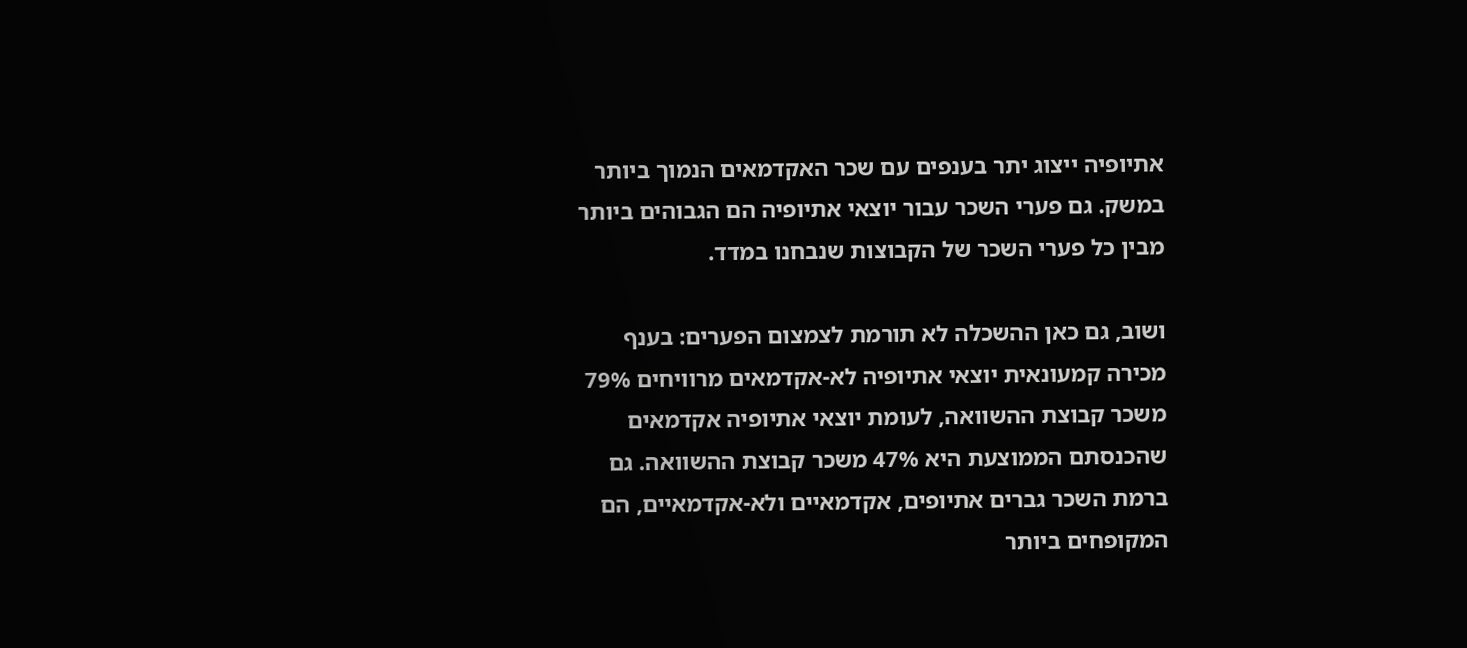אתיופיה ייצוג יתר בענפים עם שכר האקדמאים הנמוך ביותר במשק. גם פערי השכר עבור יוצאי אתיופיה הם הגבוהים ביותר מבין כל פערי השכר של הקבוצות שנבחנו במדד.

ושוב, גם כאן ההשכלה לא תורמת לצמצום הפערים: בענף מכירה קמעונאית יוצאי אתיופיה לא-אקדמאים מרוויחים 79% משכר קבוצת ההשוואה, לעומת יוצאי אתיופיה אקדמאים שהכנסתם הממוצעת היא 47% משכר קבוצת ההשוואה. גם ברמת השכר גברים אתיופים, אקדמאיים ולא-אקדמאיים, הם המקופחים ביותר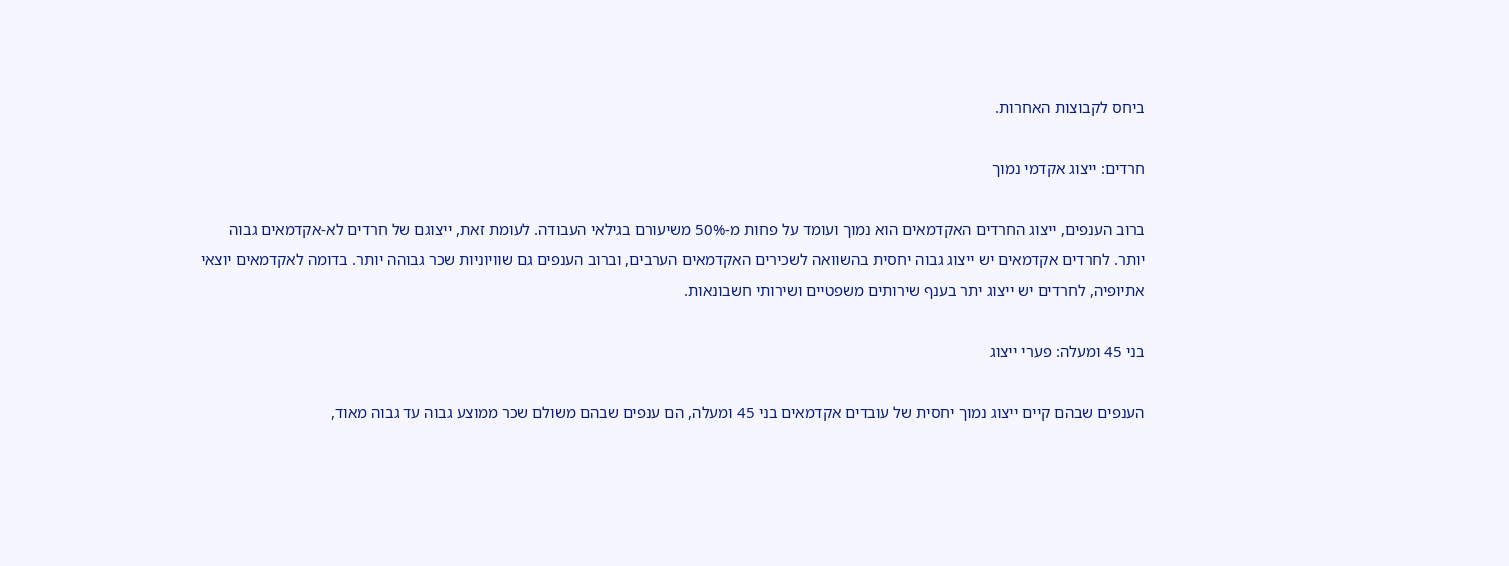ביחס לקבוצות האחרות.

חרדים: ייצוג אקדמי נמוך

ברוב הענפים, ייצוג החרדים האקדמאים הוא נמוך ועומד על פחות מ-50% משיעורם בגילאי העבודה. לעומת זאת, ייצוגם של חרדים לא-אקדמאים גבוה יותר. לחרדים אקדמאים יש ייצוג גבוה יחסית בהשוואה לשכירים האקדמאים הערבים, וברוב הענפים גם שוויוניות שכר גבוהה יותר. בדומה לאקדמאים יוצאי אתיופיה, לחרדים יש ייצוג יתר בענף שירותים משפטיים ושירותי חשבונאות.

בני 45 ומעלה: פערי ייצוג

הענפים שבהם קיים ייצוג נמוך יחסית של עובדים אקדמאים בני 45 ומעלה, הם ענפים שבהם משולם שכר ממוצע גבוה עד גבוה מאוד,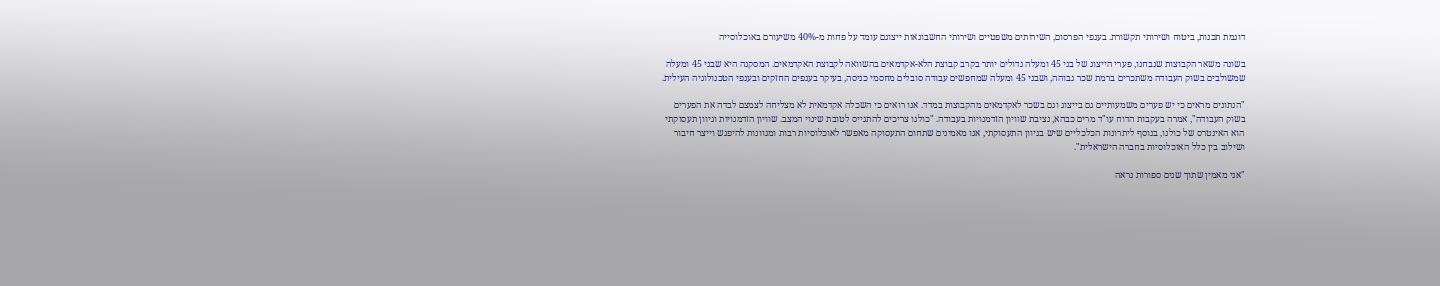דוגמת תכנות, ביטוח ושירותי תקשורת. בענפי הפרסום, השירותים משפטיים ושירותי החשבונאות ייצוגם עומד על פחות מ-40% משיעורם באוכלוסייה

בשונה משאר הקבוצות שנבחנו, פערי הייצוג של בני 45 ומעלה גדולים יותר בקרב קבוצת הלא-אקדמאים בהשוואה לקבוצת האקדמאים. המסקנה היא שבני 45 ומעלה שמשולבים בשוק העבודה משתכרים ברמת שכר גבוהה, ושבני 45 ומעלה שמחפשים עבודה סובלים מחסמי כניסה, בעיקר בענפים החזקים ובענפי הטכנולוגיה העילית.

"הנתונים מראים כי יש פערים משמעותיים גם בייצוג וגם בשכר לאקדמאים מהקבוצות במדד. אנו רואים כי השכלה אקדמאית לא מצליחה לצמצם לבדה את הפערים בשוק העבודה", אמרה בעקבות הדוח עו"ד מרים כבהא, נציבת שוויון הזדמנויות בעבודה. "כולנו צריכים להתגייס לטובת שינוי המצב. שוויון הזדמנויות וגיוון תעסוקתי הוא האינטרס של כולנו, בנוסף ליתרונות הכלכליים שיש בגיוון התעסוקתי, אנו מאמינים שתחום התעסוקה מאפשר לאוכלוסיות רבות ומגוונות להיפגש וייצר חיבור ושילוב בין כלל האוכלוסיות בחברה הישראלית".

"אני מאמין שתוך שנים ספורות נראה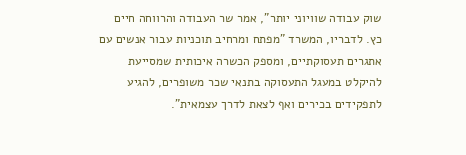שוק עבודה שוויוני יותר", אמר שר העבודה והרווחה חיים כץ. לדבריו, המשרד "מפתח ומרחיב תוכניות עבור אנשים עם אתגרים תעסוקתיים, ומספק הכשרה איכותית שמסייעת להיקלט במעגל התעסוקה בתנאי שכר משופרים, להגיע לתפקידים בכירים ואף לצאת לדרך עצמאית".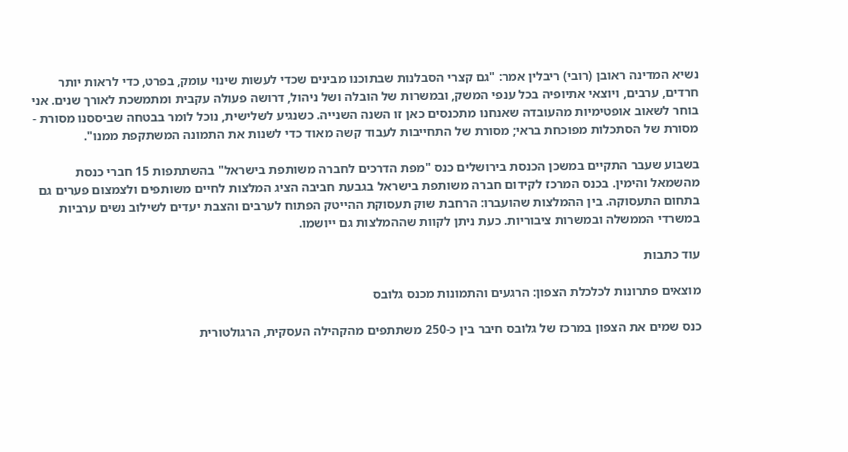נשיא המדינה ראובן (רובי) ריבלין אמר: "גם קצרי הסבלנות שבתוכנו מבינים שכדי לעשות שינוי עומק, בפרט, כדי לראות יותר חרדים, ערבים, ויוצאי אתיופיה בכל ענפי המשק, ובמשרות של הובלה ושל ניהול, דרושה פעולה עקבית ומתמשכת לאורך שנים. אני בוחר לשאוב אופטימיות מהעובדה שאנחנו מתכנסים כאן זו השנה השנייה. כשנגיע לשלישית, נוכל לומר בבטחה שביססנו מסורת - מסורת של הסתכלות מפוכחת בראי; מסורת של התחייבות לעבוד קשה מאוד כדי לשנות את התמונה המשתקפת ממנו".

בשבוע שעבר התקיים במשכן הכנסת בירושלים כנס "מפת הדרכים לחברה משותפת בישראל" בהשתתפות 15 חברי כנסת מהשמאל והימין. בכנס המרכז לקידום חברה משותפת בישראל בגבעת חביבה הציג המלצות לחיים משותפים ולצמצום פערים גם בתחום התעסוקה. בין ההמלצות שהועברו: הרחבת שוק תעסוקת ההייטק הפתוח לערבים והצבת יעדים לשילוב נשים ערביות במשרדי הממשלה ובמשרות ציבוריות. כעת ניתן לקוות שההמלצות גם ייושמו.

עוד כתבות

מוצאים פתרונות לכלכלת הצפון: הרגעים והתמונות מכנס גלובס

כנס שמים את הצפון במרכז של גלובס חיבר בין כ-250 משתתפים מהקהילה העסקית, הרגולטורית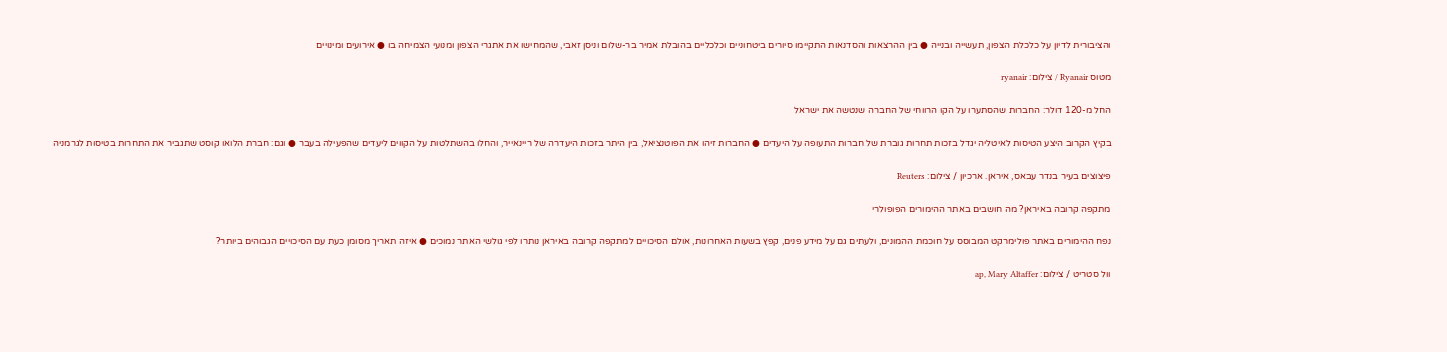והציבורית לדיון על כלכלת הצפון, תעשייה ובנייה ● בין ההרצאות והסדנאות התקיימו סיורים ביטחוניים וכלכליים בהובלת אמיר בר-שלום וניסן זאבי, שהמחישו את אתגרי הצפון ומנועי הצמיחה בו ● אירועים ומינויים

מטוס Ryanair / צילום: ryanair

החל מ-120 דולר: החברות שהסתערו על הקו הרווחי של החברה שנטשה את ישראל

בקיץ הקרוב היצע הטיסות לאיטליה יגדל בזכות תחרות גוברת של חברות התעופה על היעדים ● החברות זיהו את הפוטנציאל, בין היתר בזכות היעדרה של ריינאייר, והחלו בהשתלטות על הקווים ליעדים שהפעילה בעבר ● וגם: חברת הלואו קוסט שתגביר את התחרות בטיסות לגרמניה

פיצוצים בעיר בנדר עבאס, איראן. ארכיון / צילום: Reuters

מתקפה קרובה באיראן? מה חושבים באתר ההימורים הפופולרי

נפח ההימורים באתר פולימרקט המבוסס על חוכמת ההמונים, ולעתים גם על מידע פנים, קפץ בשעות האחרונות, אולם הסיכויים למתקפה קרובה באיראן נותרו לפי גולשי האתר נמוכים ● איזה תאריך מסומן כעת עם הסיכויים הגבוהים ביותר?

וול סטריט / צילום: ap, Mary Altaffer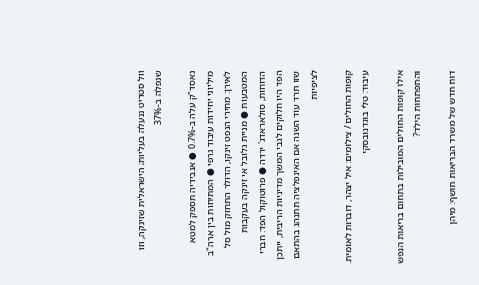וול סטריט ננעלה בעליות; הישראלית שזינקה, וזו שנפלה ב-37%

נאסד"ק עלה ב-0.7% ● אנבידיה תספק למטא מיליוני יחידות עיבוד גרפי ● המתיחות בין ארה"ב לאירן: מחירי הנפט זינקו, הדולר התחזק מול סל המטבעות ● מניית גלובל אי זינקה בעקבות הדוחות, סולאראדג' ירדה ● פרוטוקול הפד: חברי הפד היו חלוקים לגבי המשך מדיניות הריבית, ייתכן שזו תרד עוד השנה אם האינפלציה תתנהג בהתאם לציפיות

קופות החולים / צילומים: איל יצהר, דוברות לאומית. עיבוד: טלי בוגדנובסקי

אילו קופות החולים המובילות בתחום בריאות הנפש והתפתחות הילד?

דוח חדש של משרד הבריאות חושף: מיהן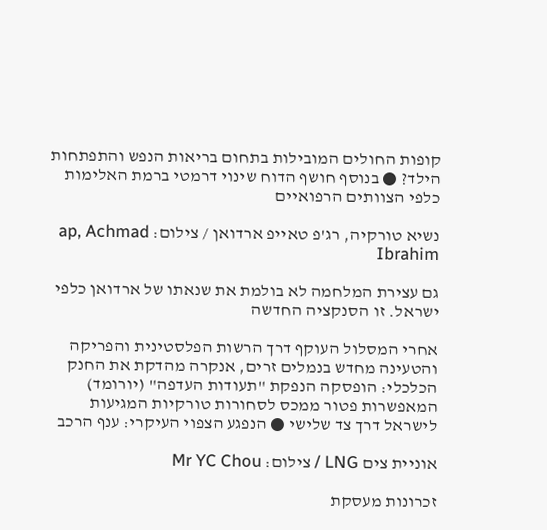קופות החולים המובילות בתחום בריאות הנפש והתפתחות הילד? ● בנוסף חושף הדוח שינוי דרמטי ברמת האלימות כלפי הצוותים הרפואיים

נשיא טורקיה, רג'פ טאייפ ארדואן / צילום: ap, Achmad Ibrahim

גם עצירת המלחמה לא בולמת את שנאתו של ארדואן כלפי ישראל. זו הסנקציה החדשה

אחרי המסלול העוקף דרך הרשות הפלסטינית והפריקה והטעינה מחדש בנמלים זרים, אנקרה מהדקת את החנק הכלכלי: הופסקה הנפקת "תעודות העדפה" (יורומד) המאפשרות פטור ממכס לסחורות טורקיות המגיעות לישראל דרך צד שלישי ● הנפגע הצפוי העיקרי: ענף הרכב

אוניית צים LNG / צילום: Mr YC Chou

זכרונות מעסקת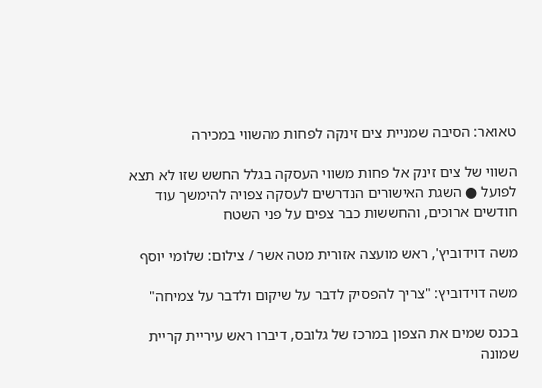טאואר: הסיבה שמניית צים זינקה לפחות מהשווי במכירה

השווי של צים זינק אל פחות משווי העסקה בגלל החשש שזו לא תצא לפועל ● השגת האישורים הנדרשים לעסקה צפויה להימשך עוד חודשים ארוכים, והחששות כבר צפים על פני השטח

משה דוידוביץ', ראש מועצה אזורית מטה אשר / צילום: שלומי יוסף

משה דוידוביץ: "צריך להפסיק לדבר על שיקום ולדבר על צמיחה"

בכנס שמים את הצפון במרכז של גלובס, דיברו ראש עיריית קריית שמונה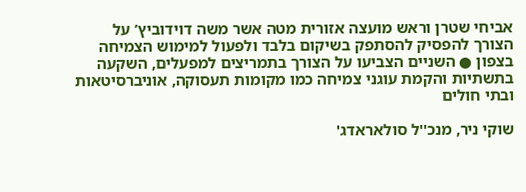אביחי שטרן וראש מועצה אזורית מטה אשר משה דוידוביץ’ על הצורך להפסיק להסתפק בשיקום בלבד ולפעול למימוש הצמיחה בצפון ● השניים הצביעו על הצורך בתמריצים למפעלים, השקעה בתשתיות והקמת עוגני צמיחה כמו מקומות תעסוקה, אוניברסיטאות ובתי חולים

שוקי ניר, מנכ''ל סולאראדג'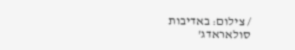/ צילום: באדיבות סולאראדג'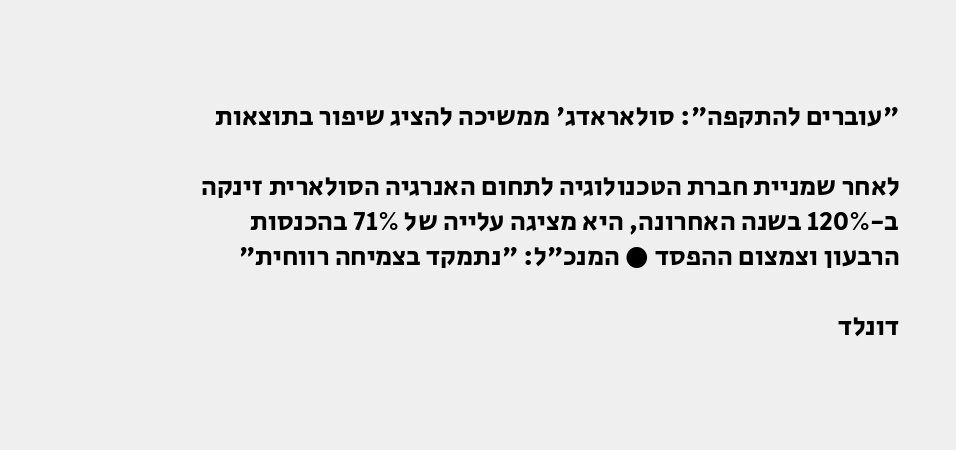"עוברים להתקפה": סולאראדג' ממשיכה להציג שיפור בתוצאות

לאחר שמניית חברת הטכנולוגיה לתחום האנרגיה הסולארית זינקה ב-120% בשנה האחרונה, היא מציגה עלייה של 71% בהכנסות הרבעון וצמצום ההפסד ● המנכ"ל: "נתמקד בצמיחה רווחית"

דונלד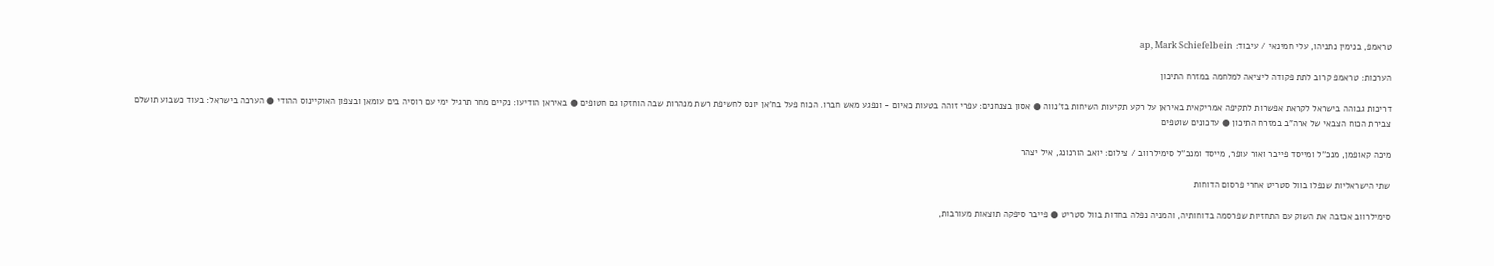טראמפ, בנימין נתניהו, עלי חמינאי / עיבוד: ap, Mark Schiefelbein

הערכות: טראמפ קרוב לתת פקודה ליציאה למלחמה במזרח התיכון

דריכות גבוהה בישראל לקראת אפשרות לתקיפה אמריקאית באיראן על רקע תקיעות השיחות בז'נווה ● אסון בצנחנים: עפרי זוהה בטעות כאיום - ונפגע מאש חברו. הכוח פעל בח'אן יונס לחשיפת רשת מנהרות שבה הוחזקו גם חטופים ● באיראן הודיעו: נקיים מחר תרגיל ימי עם רוסיה בים עומאן ובצפון האוקיינוס ההודי ● הערכה בישראל: בעוד כשבוע תושלם צבירת הכוח הצבאי של ארה"ב במזרח התיכון ● עדכונים שוטפים

מיכה קאופמן, מנכ''ל ומייסד פייבר ואור עופר, מייסד ומנכ''ל סימילרווב / צילום: יואב הורנונג, איל יצהר

שתי הישראליות שנפלו בוול סטריט אחרי פרסום הדוחות

סימילרווב אכזבה את השוק עם התחזיות שפרסמה בדוחותיה, והמניה נפלה בחדות בוול סטריט ● פייבר סיפקה תוצאות מעורבות,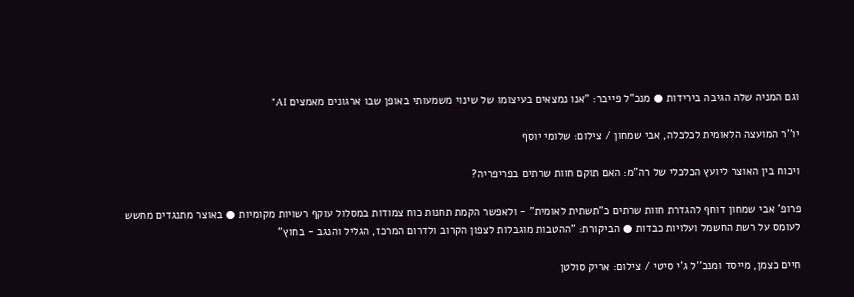וגם המניה שלה הגיבה בירידות ● מנכ"ל פייבר: "אנו נמצאים בעיצומו של שינוי משמעותי באופן שבו ארגונים מאמצים AI"

יו''ר המועצה הלאומית לכלכלה, אבי שמחון / צילום: שלומי יוסף

ויכוח בין האוצר ליועץ הכלכלי של רה"מ: האם תוקם חוות שרתים בפריפריה?

פרופ' אבי שמחון דוחף להגדרת חוות שרתים כ"תשתית לאומית" - ולאפשר הקמת תחנות כוח צמודות במסלול עוקף רשויות מקומיות ● באוצר מתנגדים מחשש לעומס על רשת החשמל ועלויות כבדות ● הביקורת: "ההטבות מוגבלות לצפון הקרוב ולדרום המרכז, הגליל והנגב - בחוץ"

חיים כצמן, מייסד ומנכ''ל ג'י סיטי / צילום: אריק סולטן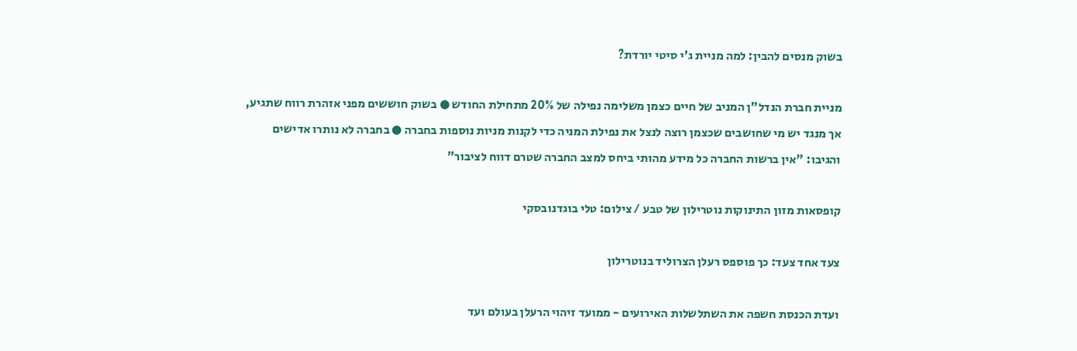בשוק מנסים להבין: למה מניית ג'י סיטי יורדת?

מניית חברת הנדל"ן המניב של חיים כצמן משלימה נפילה של 20% מתחילת החודש ● בשוק חוששים מפני אזהרת רווח שתגיע, אך מנגד יש מי שחושבים שכצמן רוצה לנצל את נפילת המניה כדי לקנות מניות נוספות בחברה ● בחברה לא נותרו אדישים והגיבו: "אין ברשות החברה כל מידע מהותי ביחס למצב החברה שטרם דווח לציבור"

קופסאות מזון התינוקות נוטרילון של טבע / צילום: טלי בוגדנובסקי

צעד אחד צעד: כך פוספס רעלן הצרוליד בנוטרילון

ועדת הכנסת חשפה את השתלשלות האירועים - ממועד זיהוי הרעלן בעולם ועד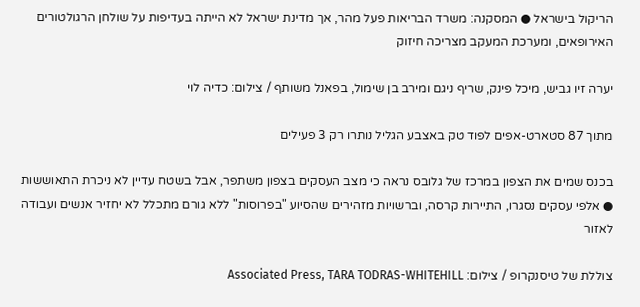הריקול בישראל ● המסקנה: משרד הבריאות פעל מהר, אך מדינת ישראל לא הייתה בעדיפות על שולחן הרגולטורים האירופאים, ומערכת המעקב מצריכה חיזוק

יערה זיו גביש, מיכל פינק, שריף ניגם ומירב בן שימול, בפאנל משותף / צילום: כדיה לוי

מתוך 87 סטארט-אפים לפוד טק באצבע הגליל נותרו רק 3 פעילים

בכנס שמים את הצפון במרכז של גלובס נראה כי מצב העסקים בצפון משתפר, אבל בשטח עדיין לא ניכרת התאוששות ● אלפי עסקים נסגרו, התיירות קרסה, וברשויות מזהירים שהסיוע "בפרוסות" ללא גורם מתכלל לא יחזיר אנשים ועבודה לאזור

צוללת של טיסנקרופ / צילום: Associated Press, TARA TODRAS-WHITEHILL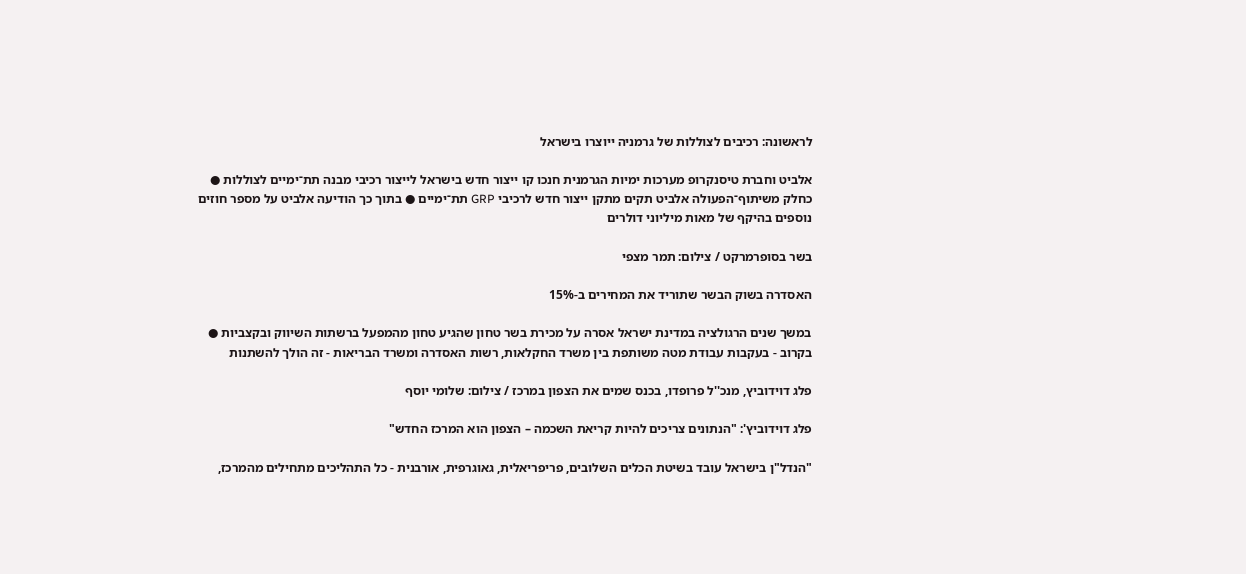לראשונה: רכיבים לצוללות של גרמניה ייוצרו בישראל

אלביט וחברת טיסנקרופ מערכות ימיות הגרמנית חנכו קו ייצור חדש בישראל לייצור רכיבי מבנה תת־ימיים לצוללות ● כחלק משיתוף־הפעולה אלביט תקים מתקן ייצור חדש לרכיבי GRP תת־ימיים ● בתוך כך הודיעה אלביט על מספר חוזים נוספים בהיקף של מאות מיליוני דולרים

בשר בסופרמרקט / צילום: תמר מצפי

האסדרה בשוק הבשר שתוריד את המחירים ב-15%

במשך שנים הרגולציה במדינת ישראל אסרה על מכירת בשר טחון שהגיע טחון מהמפעל ברשתות השיווק ובקצביות ● בקרוב - בעקבות עבודת מטה משותפת בין משרד החקלאות, רשות האסדרה ומשרד הבריאות - זה הולך להשתנות

פלג דוידוביץ, מנכ''ל פרופדו, בכנס שמים את הצפון במרכז / צילום: שלומי יוסף

פלג דוידוביץ': "הנתונים צריכים להיות קריאת השכמה – הצפון הוא המרכז החדש"

"הנדל"ן בישראל עובד בשיטת הכלים השלובים, פריפריאלית, גאוגרפית, אורבנית - כל התהליכים מתחילים מהמרכז,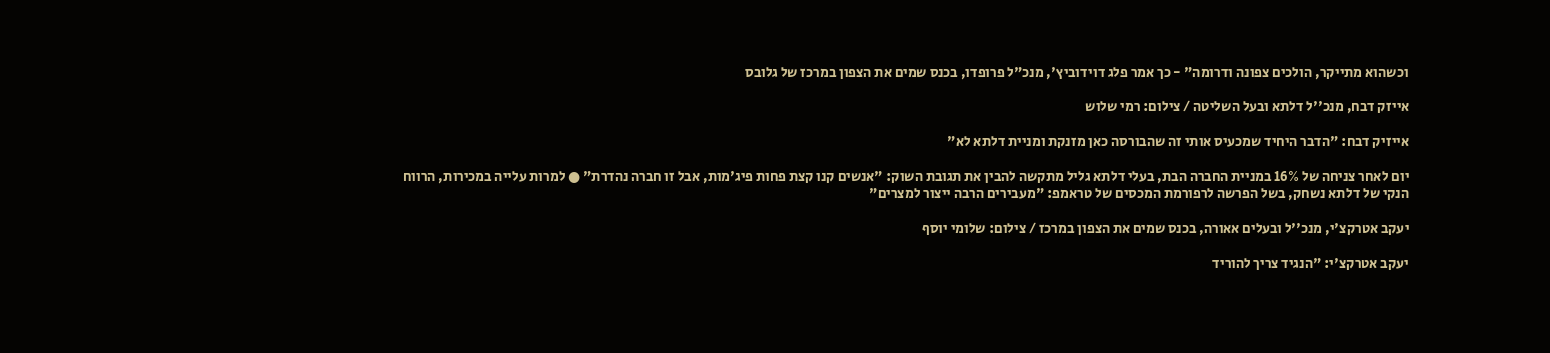וכשהוא מתייקר, הולכים צפונה ודרומה" - כך אמר פלג דוידוביץ', מנכ"ל פרופדו, בכנס שמים את הצפון במרכז של גלובס

אייזק דבח, מנכ''ל דלתא ובעל השליטה / צילום: רמי שלוש

אייזיק דבח: "הדבר היחיד שמכעיס אותי זה שהבורסה כאן מזנקת ומניית דלתא לא"

יום לאחר צניחה של 16% במניית החברה הבת, בעלי דלתא גליל מתקשה להבין את תגובת השוק: "אנשים קנו קצת פחות פיג'מות, אבל זו חברה נהדרת" ● למרות עלייה במכירות, הרווח הנקי של דלתא נשחק, בשל הפרשה לרפורמת המכסים של טראמפ: "מעבירים הרבה ייצור למצרים"

יעקב אטרקצ'י, מנכ''ל ובעלים אאורה, בכנס שמים את הצפון במרכז / צילום: שלומי יוסף

יעקב אטרקצ'י: "הנגיד צריך להוריד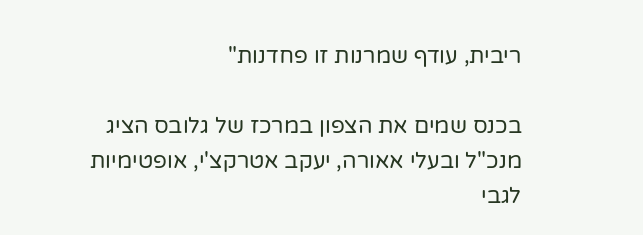ריבית, עודף שמרנות זו פחדנות"

בכנס שמים את הצפון במרכז של גלובס הציג מנכ"ל ובעלי אאורה, יעקב אטרקצ'י, אופטימיות לגבי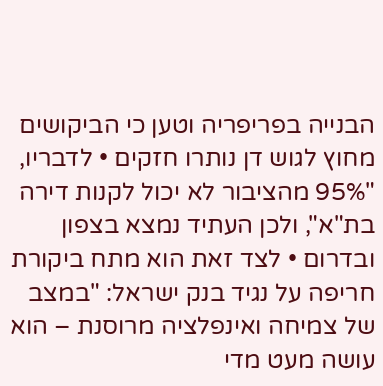הבנייה בפריפריה וטען כי הביקושים מחוץ לגוש דן נותרו חזקים • לדבריו, "95% מהציבור לא יכול לקנות דירה בת"א", ולכן העתיד נמצא בצפון ובדרום • לצד זאת הוא מתח ביקורת חריפה על נגיד בנק ישראל: "במצב של צמיחה ואינפלציה מרוסנת – הוא עושה מעט מדי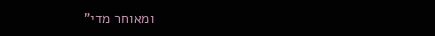ומאוחר מדי"